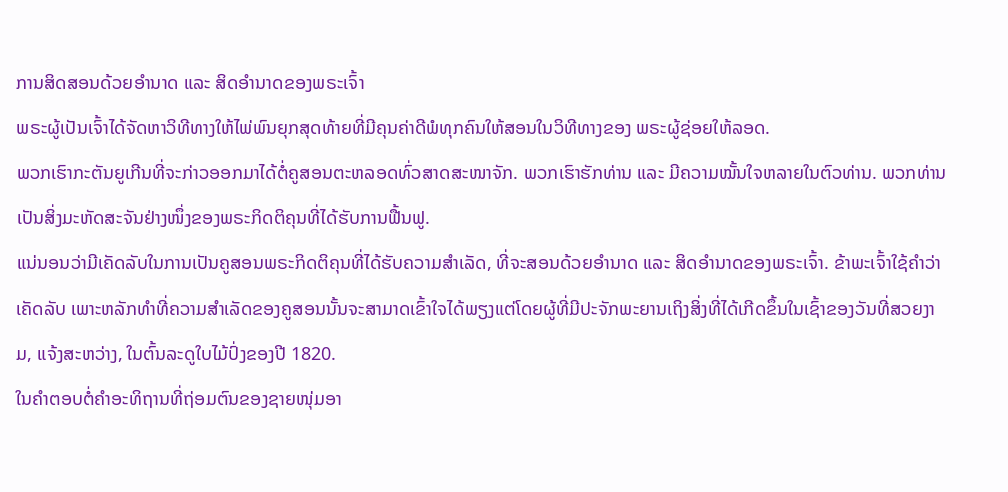ການສິດສອນດ້ວຍອຳນາດ ແລະ ສິດອຳນາດຂອງພຣະເຈົ້າ
ພຣະຜູ້ເປັນເຈົ້າໄດ້ຈັດຫາວິທີທາງໃຫ້ໄພ່ພົນຍຸກສຸດທ້າຍທີ່ມີຄຸນຄ່າດີພໍທຸກຄົນໃຫ້ສອນໃນວິທີທາງຂອງ ພຣະຜູ້ຊ່ອຍໃຫ້ລອດ.
ພວກເຮົາກະຕັນຍູເກີນທີ່ຈະກ່າວອອກມາໄດ້ຕໍ່ຄູສອນຕະຫລອດທົ່ວສາດສະໜາຈັກ. ພວກເຮົາຮັກທ່ານ ແລະ ມີຄວາມໝັ້ນໃຈຫລາຍໃນຕົວທ່ານ. ພວກທ່ານເປັນສິ່ງມະຫັດສະຈັນຢ່າງໜຶ່ງຂອງພຣະກິດຕິຄຸນທີ່ໄດ້ຮັບການຟື້ນຟູ.
ແນ່ນອນວ່າມີເຄັດລັບໃນການເປັນຄູສອນພຣະກິດຕິຄຸນທີ່ໄດ້ຮັບຄວາມສຳເລັດ, ທີ່ຈະສອນດ້ວຍອຳນາດ ແລະ ສິດອຳນາດຂອງພຣະເຈົ້າ. ຂ້າພະເຈົ້າໃຊ້ຄຳວ່າ ເຄັດລັບ ເພາະຫລັກທຳທີ່ຄວາມສຳເລັດຂອງຄູສອນນັ້ນຈະສາມາດເຂົ້າໃຈໄດ້ພຽງແຕ່ໂດຍຜູ້ທີ່ມີປະຈັກພະຍານເຖິງສິ່ງທີ່ໄດ້ເກີດຂຶ້ນໃນເຊົ້າຂອງວັນທີ່ສວຍງາມ, ແຈ້ງສະຫວ່າງ, ໃນຕົ້ນລະດູໃບໄມ້ປົ່ງຂອງປີ 1820.
ໃນຄຳຕອບຕໍ່ຄຳອະທິຖານທີ່ຖ່ອມຕົນຂອງຊາຍໜຸ່ມອາ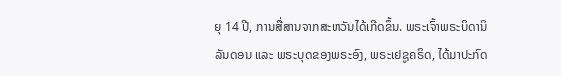ຍຸ 14 ປີ, ການສື່ສານຈາກສະຫວັນໄດ້ເກີດຂຶ້ນ. ພຣະເຈົ້າພຣະບິດານິລັນດອນ ແລະ ພຣະບຸດຂອງພຣະອົງ, ພຣະເຢຊູຄຣິດ, ໄດ້ມາປະກົດ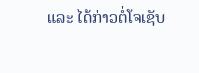ແລະ ໄດ້ກ່າວຕໍ່ໂຈເຊັບ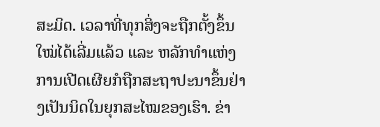ສະມິດ. ເວລາທີ່ທຸກສິ່ງຈະຖືກຕັ້ງຂຶ້ນໃໝ່ໄດ້ເລີ່ມແລ້ວ ແລະ ຫລັກທຳແຫ່ງການເປີດເຜີຍກໍຖືກສະຖາປະນາຂຶ້ນຢ່າງເປັນນິດໃນຍຸກສະໄໝຂອງເຮົາ. ຂ່າ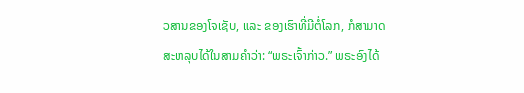ວສານຂອງໂຈເຊັບ, ແລະ ຂອງເຮົາທີ່ມີຕໍ່ໂລກ, ກໍສາມາດສະຫລຸບໄດ້ໃນສາມຄຳວ່າ: “ພຣະເຈົ້າກ່າວ.” ພຣະອົງໄດ້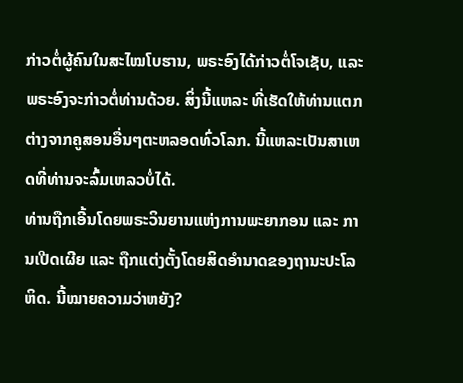ກ່າວຕໍ່ຜູ້ຄົນໃນສະໄໝໂບຮານ, ພຣະອົງໄດ້ກ່າວຕໍ່ໂຈເຊັບ, ແລະ ພຣະອົງຈະກ່າວຕໍ່ທ່ານດ້ວຍ. ສິ່ງນີ້ແຫລະ ທີ່ເຮັດໃຫ້ທ່ານແຕກຕ່າງຈາກຄູສອນອື່ນໆຕະຫລອດທົ່ວໂລກ. ນີ້ແຫລະເປັນສາເຫດທີ່ທ່ານຈະລົ້ມເຫລວບໍ່ໄດ້.
ທ່ານຖືກເອີ້ນໂດຍພຣະວິນຍານແຫ່ງການພະຍາກອນ ແລະ ການເປີດເຜີຍ ແລະ ຖືກແຕ່ງຕັ້ງໂດຍສິດອຳນາດຂອງຖານະປະໂລຫິດ. ນີ້ໝາຍຄວາມວ່າຫຍັງ?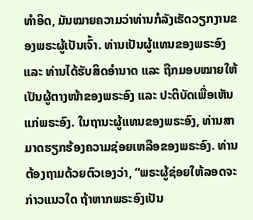ທຳອິດ, ມັນໝາຍຄວາມວ່າທ່ານກໍລັງເຮັດວຽກງານຂອງພຣະຜູ້ເປັນເຈົ້າ. ທ່ານເປັນຜູ້ແທນຂອງພຣະອົງ ແລະ ທ່ານໄດ້ຮັບສິດອຳນາດ ແລະ ຖືກມອບໝາຍໃຫ້ເປັນຜູ້ຕາງໜ້າຂອງພຣະອົງ ແລະ ປະຕິບັດເພື່ອເຫັນແກ່ພຣະອົງ. ໃນຖານະຜູ້ແທນຂອງພຣະອົງ, ທ່ານສາມາດຮຽກຮ້ອງຄວາມຊ່ອຍເຫລືອຂອງພຣະອົງ. ທ່ານຕ້ອງຖາມດ້ວຍຕົວເອງວ່າ, “ພຣະຜູ້ຊ່ອຍໃຫ້ລອດຈະກ່າວແນວໃດ ຖ້າຫາກພຣະອົງເປັນ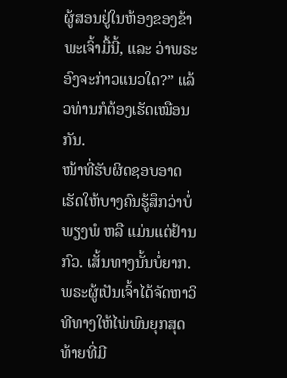ຜູ້ສອນຢູ່ໃນຫ້ອງຂອງຂ້າພະເຈົ້າມື້ນີ້, ແລະ ວ່າພຣະອົງຈະກ່າວແນວໃດ?” ແລ້ວທ່ານກໍຕ້ອງເຮັດເໝືອນກັນ.
ໜ້າທີ່ຮັບຜິດຊອບອາດເຮັດໃຫ້ບາງຄົນຮູ້ສຶກວ່າບໍ່ພຽງພໍ ຫລື ແມ່ນແຕ່ຢ້ານກົວ. ເສັ້ນທາງນັ້ນບໍ່ຍາກ. ພຣະຜູ້ເປັນເຈົ້າໄດ້ຈັດຫາວິທີທາງໃຫ້ໄພ່ພົນຍຸກສຸດທ້າຍທີ່ມີ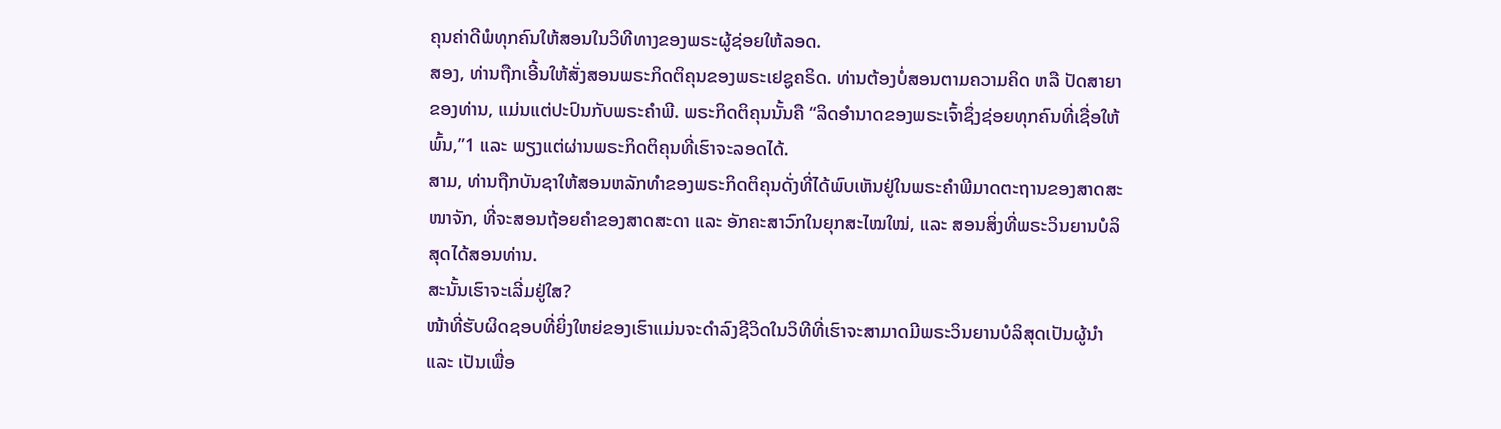ຄຸນຄ່າດີພໍທຸກຄົນໃຫ້ສອນໃນວິທີທາງຂອງພຣະຜູ້ຊ່ອຍໃຫ້ລອດ.
ສອງ, ທ່ານຖືກເອີ້ນໃຫ້ສັ່ງສອນພຣະກິດຕິຄຸນຂອງພຣະເຢຊູຄຣິດ. ທ່ານຕ້ອງບໍ່ສອນຕາມຄວາມຄິດ ຫລື ປັດສາຍາຂອງທ່ານ, ແມ່ນແຕ່ປະປົນກັບພຣະຄຳພີ. ພຣະກິດຕິຄຸນນັ້ນຄື “ລິດອຳນາດຂອງພຣະເຈົ້າຊຶ່ງຊ່ອຍທຸກຄົນທີ່ເຊື່ອໃຫ້ພົ້ນ,”1 ແລະ ພຽງແຕ່ຜ່ານພຣະກິດຕິຄຸນທີ່ເຮົາຈະລອດໄດ້.
ສາມ, ທ່ານຖືກບັນຊາໃຫ້ສອນຫລັກທຳຂອງພຣະກິດຕິຄຸນດັ່ງທີ່ໄດ້ພົບເຫັນຢູ່ໃນພຣະຄຳພີມາດຕະຖານຂອງສາດສະໜາຈັກ, ທີ່ຈະສອນຖ້ອຍຄຳຂອງສາດສະດາ ແລະ ອັກຄະສາວົກໃນຍຸກສະໄໝໃໝ່, ແລະ ສອນສິ່ງທີ່ພຣະວິນຍານບໍລິສຸດໄດ້ສອນທ່ານ.
ສະນັ້ນເຮົາຈະເລີ່ມຢູ່ໃສ?
ໜ້າທີ່ຮັບຜິດຊອບທີ່ຍິ່ງໃຫຍ່ຂອງເຮົາແມ່ນຈະດຳລົງຊີວິດໃນວິທີທີ່ເຮົາຈະສາມາດມີພຣະວິນຍານບໍລິສຸດເປັນຜູ້ນຳ ແລະ ເປັນເພື່ອ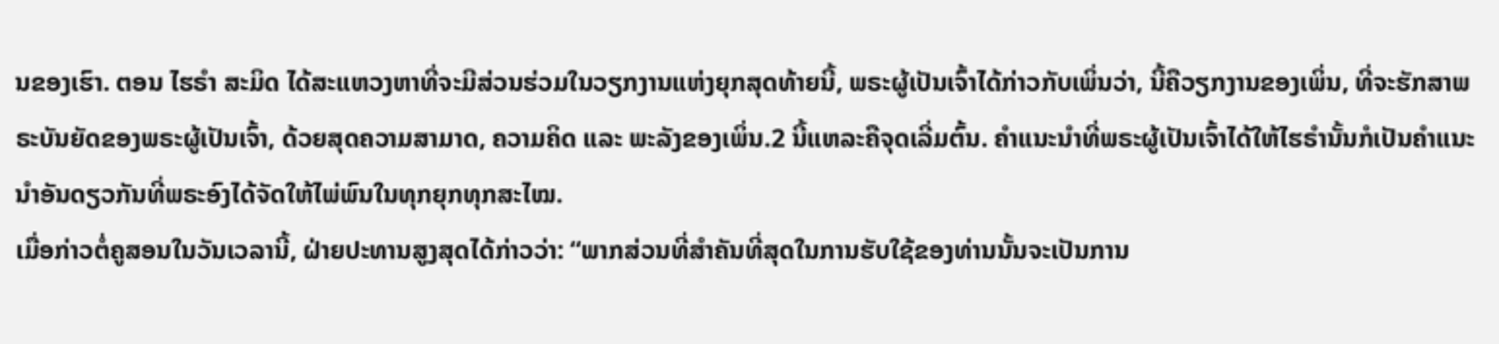ນຂອງເຮົາ. ຕອນ ໄຮຣຳ ສະມິດ ໄດ້ສະແຫວງຫາທີ່ຈະມີສ່ວນຮ່ວມໃນວຽກງານແຫ່ງຍຸກສຸດທ້າຍນີ້, ພຣະຜູ້ເປັນເຈົ້າໄດ້ກ່າວກັບເພິ່ນວ່າ, ນີ້ຄືວຽກງານຂອງເພິ່ນ, ທີ່ຈະຮັກສາພຣະບັນຍັດຂອງພຣະຜູ້ເປັນເຈົ້າ, ດ້ວຍສຸດຄວາມສາມາດ, ຄວາມຄິດ ແລະ ພະລັງຂອງເພິ່ນ.2 ນີ້ແຫລະຄືຈຸດເລີ່ມຕົ້ນ. ຄຳແນະນຳທີ່ພຣະຜູ້ເປັນເຈົ້າໄດ້ໃຫ້ໄຮຣຳນັ້ນກໍເປັນຄຳແນະນຳອັນດຽວກັນທີ່ພຣະອົງໄດ້ຈັດໃຫ້ໄພ່ພົນໃນທຸກຍຸກທຸກສະໄໝ.
ເມື່ອກ່າວຕໍ່ຄູສອນໃນວັນເວລານີ້, ຝ່າຍປະທານສູງສຸດໄດ້ກ່າວວ່າ: “ພາກສ່ວນທີ່ສຳຄັນທີ່ສຸດໃນການຮັບໃຊ້ຂອງທ່ານນັ້ນຈະເປັນການ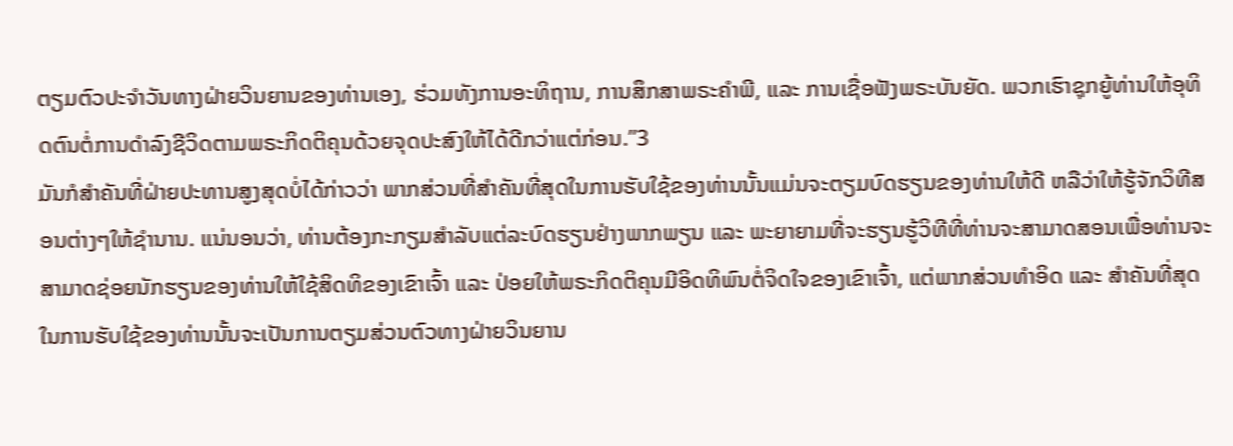ຕຽມຕົວປະຈຳວັນທາງຝ່າຍວິນຍານຂອງທ່ານເອງ, ຮ່ວມທັງການອະທິຖານ, ການສຶກສາພຣະຄຳພີ, ແລະ ການເຊື່ອຟັງພຣະບັນຍັດ. ພວກເຮົາຊຸກຍູ້ທ່ານໃຫ້ອຸທິດຕົນຕໍ່ການດຳລົງຊີວິດຕາມພຣະກິດຕິຄຸນດ້ວຍຈຸດປະສົງໃຫ້ໄດ້ດີກວ່າແຕ່ກ່ອນ.”3
ມັນກໍສຳຄັນທີ່ຝ່າຍປະທານສູງສຸດບໍ່ໄດ້ກ່າວວ່າ ພາກສ່ວນທີ່ສຳຄັນທີ່ສຸດໃນການຮັບໃຊ້ຂອງທ່ານນັ້ນແມ່ນຈະຕຽມບົດຮຽນຂອງທ່ານໃຫ້ດີ ຫລືວ່າໃຫ້ຮູ້ຈັກວິທີສອນຕ່າງໆໃຫ້ຊຳນານ. ແນ່ນອນວ່າ, ທ່ານຕ້ອງກະກຽມສຳລັບແຕ່ລະບົດຮຽນຢ່າງພາກພຽນ ແລະ ພະຍາຍາມທີ່ຈະຮຽນຮູ້ວິທີທີ່ທ່ານຈະສາມາດສອນເພື່ອທ່ານຈະສາມາດຊ່ອຍນັກຮຽນຂອງທ່ານໃຫ້ໃຊ້ສິດທິຂອງເຂົາເຈົ້າ ແລະ ປ່ອຍໃຫ້ພຣະກິດຕິຄຸນມີອິດທິພົນຕໍ່ຈິດໃຈຂອງເຂົາເຈົ້າ, ແຕ່ພາກສ່ວນທຳອິດ ແລະ ສຳຄັນທີ່ສຸດໃນການຮັບໃຊ້ຂອງທ່ານນັ້ນຈະເປັນການຕຽມສ່ວນຕົວທາງຝ່າຍວິນຍານ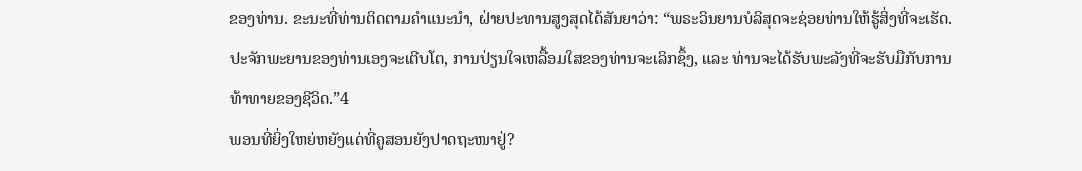ຂອງທ່ານ. ຂະນະທີ່ທ່ານຕິດຕາມຄຳແນະນຳ, ຝ່າຍປະທານສູງສຸດໄດ້ສັນຍາວ່າ: “ພຣະວິນຍານບໍລິສຸດຈະຊ່ອຍທ່ານໃຫ້ຮູ້ສິ່ງທີ່ຈະເຮັດ. ປະຈັກພະຍານຂອງທ່ານເອງຈະເຕີບໂຕ, ການປ່ຽນໃຈເຫລື້ອມໃສຂອງທ່ານຈະເລິກຊຶ້ງ, ແລະ ທ່ານຈະໄດ້ຮັບພະລັງທີ່ຈະຮັບມືກັບການທ້າທາຍຂອງຊີວິດ.”4
ພອນທີ່ຍິ່ງໃຫຍ່ຫຍັງແດ່ທີ່ຄູສອນຍັງປາດຖະໜາຢູ່?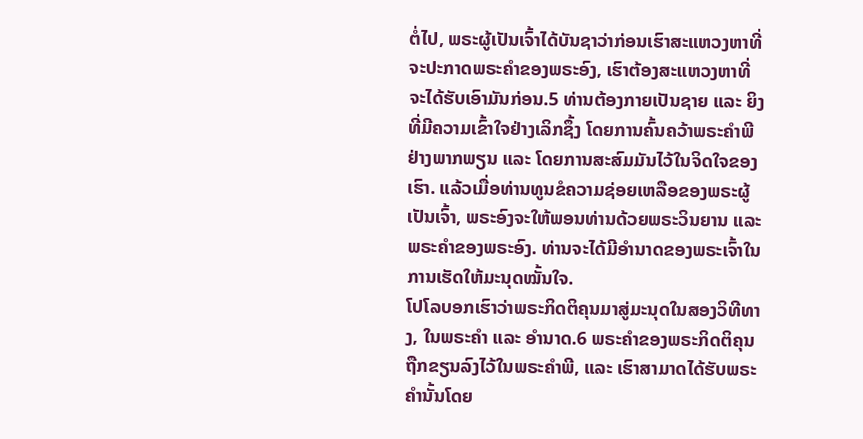ຕໍ່ໄປ, ພຣະຜູ້ເປັນເຈົ້າໄດ້ບັນຊາວ່າກ່ອນເຮົາສະແຫວງຫາທີ່ຈະປະກາດພຣະຄຳຂອງພຣະອົງ, ເຮົາຕ້ອງສະແຫວງຫາທີ່ຈະໄດ້ຮັບເອົາມັນກ່ອນ.5 ທ່ານຕ້ອງກາຍເປັນຊາຍ ແລະ ຍິງທີ່ມີຄວາມເຂົ້າໃຈຢ່າງເລິກຊຶ້ງ ໂດຍການຄົ້ນຄວ້າພຣະຄຳພີຢ່າງພາກພຽນ ແລະ ໂດຍການສະສົມມັນໄວ້ໃນຈິດໃຈຂອງເຮົາ. ແລ້ວເມື່ອທ່ານທູນຂໍຄວາມຊ່ອຍເຫລືອຂອງພຣະຜູ້ເປັນເຈົ້າ, ພຣະອົງຈະໃຫ້ພອນທ່ານດ້ວຍພຣະວິນຍານ ແລະ ພຣະຄຳຂອງພຣະອົງ. ທ່ານຈະໄດ້ມີອຳນາດຂອງພຣະເຈົ້າໃນການເຮັດໃຫ້ມະນຸດໝັ້ນໃຈ.
ໂປໂລບອກເຮົາວ່າພຣະກິດຕິຄຸນມາສູ່ມະນຸດໃນສອງວິທີທາງ, ໃນພຣະຄຳ ແລະ ອຳນາດ.6 ພຣະຄຳຂອງພຣະກິດຕິຄຸນຖືກຂຽນລົງໄວ້ໃນພຣະຄຳພີ, ແລະ ເຮົາສາມາດໄດ້ຮັບພຣະຄຳນັ້ນໂດຍ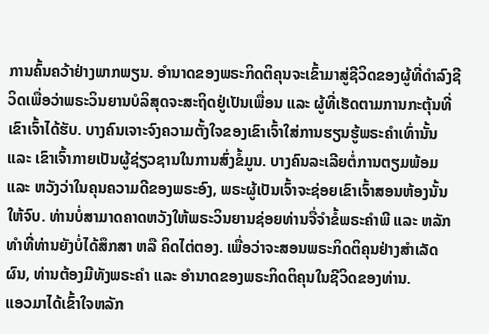ການຄົ້ນຄວ້າຢ່າງພາກພຽນ. ອຳນາດຂອງພຣະກິດຕິຄຸນຈະເຂົ້າມາສູ່ຊີວິດຂອງຜູ້ທີ່ດຳລົງຊີວິດເພື່ອວ່າພຣະວິນຍານບໍລິສຸດຈະສະຖິດຢູ່ເປັນເພື່ອນ ແລະ ຜູ້ທີ່ເຮັດຕາມການກະຕຸ້ນທີ່ເຂົາເຈົ້າໄດ້ຮັບ. ບາງຄົນເຈາະຈົງຄວາມຕັ້ງໃຈຂອງເຂົາເຈົ້າໃສ່ການຮຽນຮູ້ພຣະຄຳເທົ່ານັ້ນ ແລະ ເຂົາເຈົ້າກາຍເປັນຜູ້ຊ່ຽວຊານໃນການສົ່ງຂໍ້ມູນ. ບາງຄົນລະເລີຍຕໍ່ການຕຽມພ້ອມ ແລະ ຫວັງວ່າໃນຄຸນຄວາມດີຂອງພຣະອົງ, ພຣະຜູ້ເປັນເຈົ້າຈະຊ່ອຍເຂົາເຈົ້າສອນຫ້ອງນັ້ນໃຫ້ຈົບ. ທ່ານບໍ່ສາມາດຄາດຫວັງໃຫ້ພຣະວິນຍານຊ່ອຍທ່ານຈື່ຈຳຂໍ້ພຣະຄຳພີ ແລະ ຫລັກທຳທີ່ທ່ານຍັງບໍ່ໄດ້ສຶກສາ ຫລື ຄິດໄຕ່ຕອງ. ເພື່ອວ່າຈະສອນພຣະກິດຕິຄຸນຢ່າງສຳເລັດຜົນ, ທ່ານຕ້ອງມີທັງພຣະຄຳ ແລະ ອຳນາດຂອງພຣະກິດຕິຄຸນໃນຊີວິດຂອງທ່ານ.
ແອວມາໄດ້ເຂົ້າໃຈຫລັກ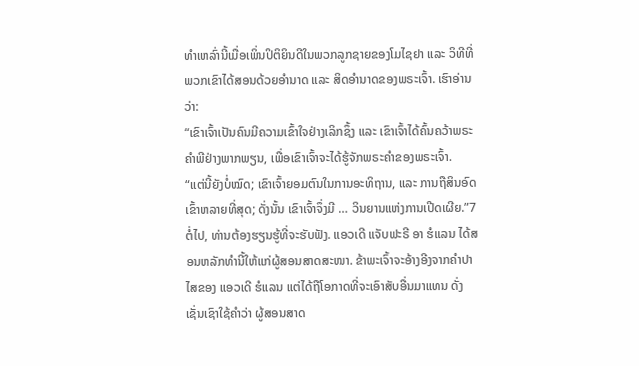ທຳເຫລົ່ານີ້ເມື່ອເພິ່ນປິຕິຍິນດີໃນພວກລູກຊາຍຂອງໂມໄຊຢາ ແລະ ວິທີທີ່ພວກເຂົາໄດ້ສອນດ້ວຍອຳນາດ ແລະ ສິດອຳນາດຂອງພຣະເຈົ້າ. ເຮົາອ່ານວ່າ:
“ເຂົາເຈົ້າເປັນຄົນມີຄວາມເຂົ້າໃຈຢ່າງເລິກຊຶ້ງ ແລະ ເຂົາເຈົ້າໄດ້ຄົ້ນຄວ້າພຣະຄຳພີຢ່າງພາກພຽນ, ເພື່ອເຂົາເຈົ້າຈະໄດ້ຮູ້ຈັກພຣະຄຳຂອງພຣະເຈົ້າ.
“ແຕ່ນີ້ຍັງບໍ່ໝົດ; ເຂົາເຈົ້າຍອມຕົນໃນການອະທິຖານ, ແລະ ການຖືສິນອົດເຂົ້າຫລາຍທີ່ສຸດ; ດັ່ງນັ້ນ ເຂົາເຈົ້າຈຶ່ງມີ … ວິນຍານແຫ່ງການເປີດເຜີຍ.”7
ຕໍ່ໄປ, ທ່ານຕ້ອງຮຽນຮູ້ທີ່ຈະຮັບຟັງ. ແອວເດີ ແຈັບຟະຣີ ອາ ຮໍແລນ ໄດ້ສອນຫລັກທຳນີ້ໃຫ້ແກ່ຜູ້ສອນສາດສະໜາ. ຂ້າພະເຈົ້າຈະອ້າງອີງຈາກຄຳປາໄສຂອງ ແອວເດີ ຮໍແລນ ແຕ່ໄດ້ຖືໂອກາດທີ່ຈະເອົາສັບອື່ນມາແທນ ດັ່ງເຊັ່ນເຊົາໃຊ້ຄຳວ່າ ຜູ້ສອນສາດ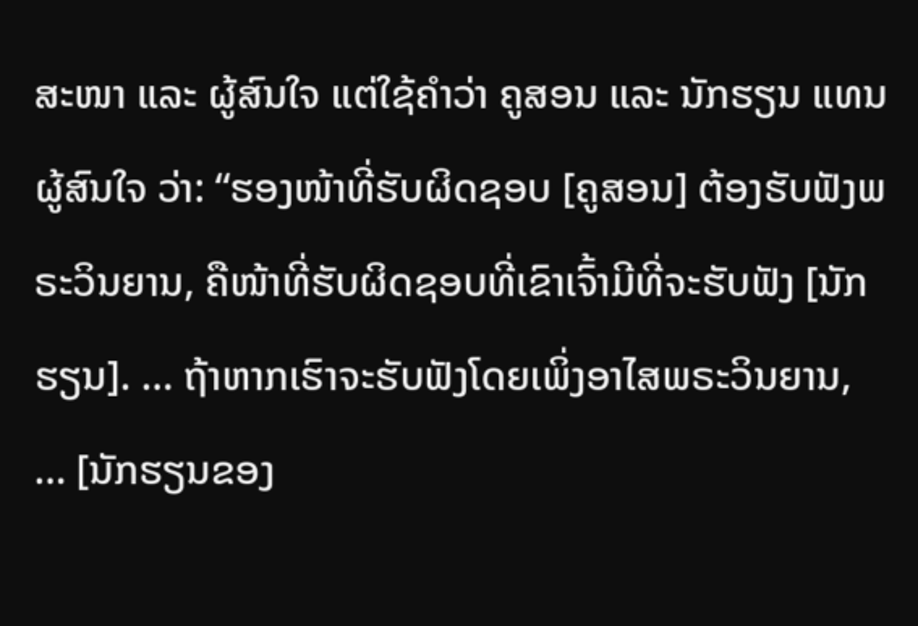ສະໜາ ແລະ ຜູ້ສົນໃຈ ແຕ່ໃຊ້ຄຳວ່າ ຄູສອນ ແລະ ນັກຮຽນ ແທນຜູ້ສົນໃຈ ວ່າ: “ຮອງໜ້າທີ່ຮັບຜິດຊອບ [ຄູສອນ] ຕ້ອງຮັບຟັງພຣະວິນຍານ, ຄືໜ້າທີ່ຮັບຜິດຊອບທີ່ເຂົາເຈົ້າມີທີ່ຈະຮັບຟັງ [ນັກຮຽນ]. … ຖ້າຫາກເຮົາຈະຮັບຟັງໂດຍເພິ່ງອາໄສພຣະວິນຍານ, … [ນັກຮຽນຂອງ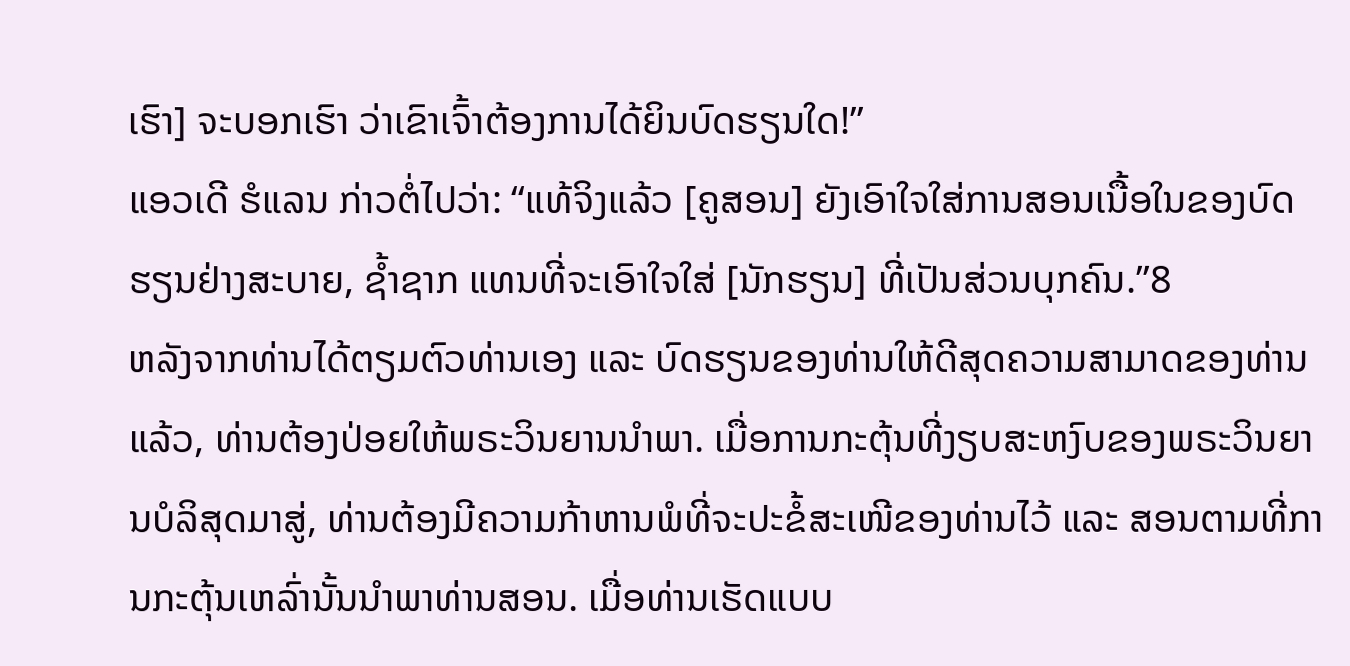ເຮົາ] ຈະບອກເຮົາ ວ່າເຂົາເຈົ້າຕ້ອງການໄດ້ຍິນບົດຮຽນໃດ!”
ແອວເດີ ຮໍແລນ ກ່າວຕໍ່ໄປວ່າ: “ແທ້ຈິງແລ້ວ [ຄູສອນ] ຍັງເອົາໃຈໃສ່ການສອນເນື້ອໃນຂອງບົດຮຽນຢ່າງສະບາຍ, ຊ້ຳຊາກ ແທນທີ່ຈະເອົາໃຈໃສ່ [ນັກຮຽນ] ທີ່ເປັນສ່ວນບຸກຄົນ.”8
ຫລັງຈາກທ່ານໄດ້ຕຽມຕົວທ່ານເອງ ແລະ ບົດຮຽນຂອງທ່ານໃຫ້ດີສຸດຄວາມສາມາດຂອງທ່ານແລ້ວ, ທ່ານຕ້ອງປ່ອຍໃຫ້ພຣະວິນຍານນຳພາ. ເມື່ອການກະຕຸ້ນທີ່ງຽບສະຫງົບຂອງພຣະວິນຍານບໍລິສຸດມາສູ່, ທ່ານຕ້ອງມີຄວາມກ້າຫານພໍທີ່ຈະປະຂໍ້ສະເໜີຂອງທ່ານໄວ້ ແລະ ສອນຕາມທີ່ການກະຕຸ້ນເຫລົ່ານັ້ນນຳພາທ່ານສອນ. ເມື່ອທ່ານເຮັດແບບ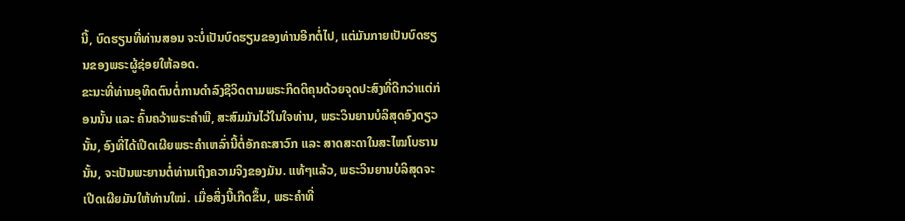ນີ້, ບົດຮຽນທີ່ທ່ານສອນ ຈະບໍ່ເປັນບົດຮຽນຂອງທ່ານອີກຕໍ່ໄປ, ແຕ່ມັນກາຍເປັນບົດຮຽນຂອງພຣະຜູ້ຊ່ອຍໃຫ້ລອດ.
ຂະນະທີ່ທ່ານອຸທິດຕົນຕໍ່ການດຳລົງຊີວິດຕາມພຣະກິດຕິຄຸນດ້ວຍຈຸດປະສົງທີ່ດີກວ່າແຕ່ກ່ອນນັ້ນ ແລະ ຄົ້ນຄວ້າພຣະຄຳພີ, ສະສົມມັນໄວ້ໃນໃຈທ່ານ, ພຣະວິນຍານບໍລິສຸດອົງດຽວນັ້ນ, ອົງທີ່ໄດ້ເປີດເຜີຍພຣະຄຳເຫລົ່ານີ້ຕໍ່ອັກຄະສາວົກ ແລະ ສາດສະດາໃນສະໄໝໂບຮານນັ້ນ, ຈະເປັນພະຍານຕໍ່ທ່ານເຖິງຄວາມຈິງຂອງມັນ. ແທ້ໆແລ້ວ, ພຣະວິນຍານບໍລິສຸດຈະເປີດເຜີຍມັນໃຫ້ທ່ານໃໝ່. ເມື່ອສິ່ງນີ້ເກີດຂຶ້ນ, ພຣະຄຳທີ່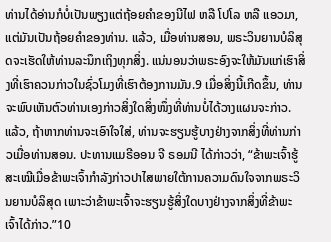ທ່ານໄດ້ອ່ານກໍບໍ່ເປັນພຽງແຕ່ຖ້ອຍຄຳຂອງນີໄຟ ຫລື ໂປໂລ ຫລື ແອວມາ, ແຕ່ມັນເປັນຖ້ອຍຄຳຂອງທ່ານ. ແລ້ວ, ເມື່ອທ່ານສອນ, ພຣະວິນຍານບໍລິສຸດຈະເຮັດໃຫ້ທ່ານລະນຶກເຖິງທຸກສິ່ງ. ແນ່ນອນວ່າພຣະອົງຈະໃຫ້ມັນແກ່ເຮົາສິ່ງທີ່ເຮົາຄວນກ່າວໃນຊົ່ວໂມງທີ່ເຮົາຕ້ອງການມັນ.9 ເມື່ອສິ່ງນີ້ເກີດຂຶ້ນ, ທ່ານຈະພົບເຫັນຕົວທ່ານເອງກ່າວສິ່ງໃດສິ່ງໜຶ່ງທີ່ທ່ານບໍ່ໄດ້ວາງແຜນຈະກ່າວ. ແລ້ວ, ຖ້າຫາກທ່ານຈະເອົາໃຈໃສ່, ທ່ານຈະຮຽນຮູ້ບາງຢ່າງຈາກສິ່ງທີ່ທ່ານກ່າວເມື່ອທ່ານສອນ. ປະທານແມຣີອອນ ຈີ ຣອມນີ ໄດ້ກ່າວວ່າ, “ຂ້າພະເຈົ້າຮູ້ສະເໝີເມື່ອຂ້າພະເຈົ້າກຳລັງກ່າວປາໄສພາຍໃຕ້ການຄວາມດົນໃຈຈາກພຣະວິນຍານບໍລິສຸດ ເພາະວ່າຂ້າພະເຈົ້າຈະຮຽນຮູ້ສິ່ງໃດບາງຢ່າງຈາກສິ່ງທີ່ຂ້າພະເຈົ້າໄດ້ກ່າວ.”10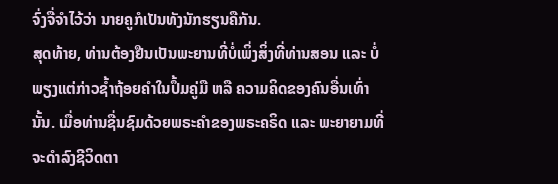ຈົ່ງຈື່ຈຳໄວ້ວ່າ ນາຍຄູກໍເປັນທັງນັກຮຽນຄືກັນ.
ສຸດທ້າຍ, ທ່ານຕ້ອງຢືນເປັນພະຍານທີ່ບໍ່ເພິ່ງສິ່ງທີ່ທ່ານສອນ ແລະ ບໍ່ພຽງແຕ່ກ່າວຊ້ຳຖ້ອຍຄຳໃນປຶ້ມຄູ່ມື ຫລື ຄວາມຄິດຂອງຄົນອື່ນເທົ່ານັ້ນ. ເມື່ອທ່ານຊື່ນຊົມດ້ວຍພຣະຄຳຂອງພຣະຄຣິດ ແລະ ພະຍາຍາມທີ່ຈະດຳລົງຊີວິດຕາ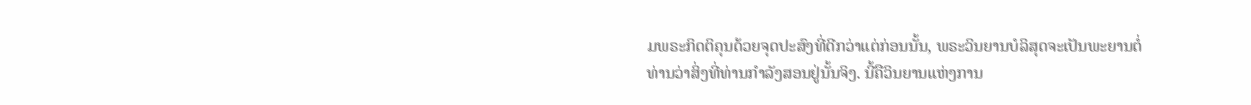ມພຣະກິດຕິຄຸນດ້ວຍຈຸດປະສົງທີ່ດີກວ່າແຕ່ກ່ອນນັ້ນ, ພຣະວິນຍານບໍລິສຸດຈະເປັນພະຍານຕໍ່ທ່ານວ່າສິ່ງທີ່ທ່ານກຳລັງສອນຢູ່ນັ້ນຈິງ. ນີ້ຄືວິນຍານແຫ່ງການ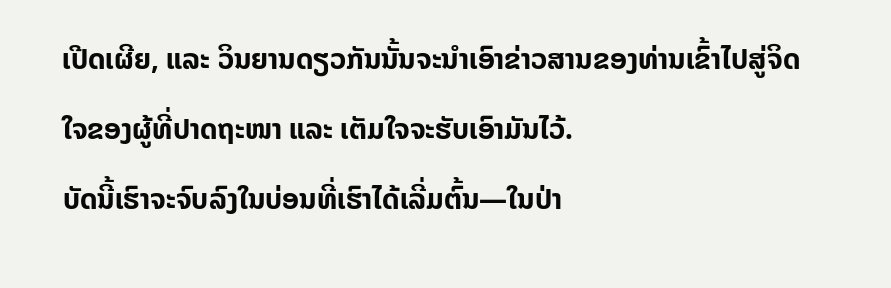ເປີດເຜີຍ, ແລະ ວິນຍານດຽວກັນນັ້ນຈະນຳເອົາຂ່າວສານຂອງທ່ານເຂົ້າໄປສູ່ຈິດໃຈຂອງຜູ້ທີ່ປາດຖະໜາ ແລະ ເຕັມໃຈຈະຮັບເອົາມັນໄວ້.
ບັດນີ້ເຮົາຈະຈົບລົງໃນບ່ອນທີ່ເຮົາໄດ້ເລີ່ມຕົ້ນ—ໃນປ່າ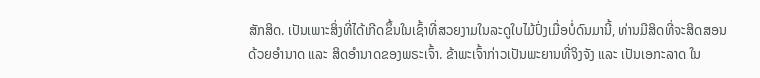ສັກສິດ. ເປັນເພາະສິ່ງທີ່ໄດ້ເກີດຂຶ້ນໃນເຊົ້າທີ່ສວຍງາມໃນລະດູໃບໄມ້ປົ່ງເມື່ອບໍ່ດົນມານີ້, ທ່ານມີສິດທີ່ຈະສິດສອນດ້ວຍອຳນາດ ແລະ ສິດອຳນາດຂອງພຣະເຈົ້າ. ຂ້າພະເຈົ້າກ່າວເປັນພະຍານທີ່ຈິງຈັງ ແລະ ເປັນເອກະລາດ ໃນ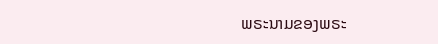ພຣະນາມຂອງພຣະ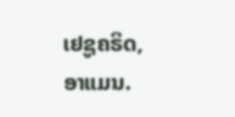ເຢຊູຄຣິດ, ອາແມນ.